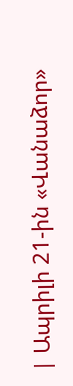| Ապրիլի 21-ին «Վանաձոր»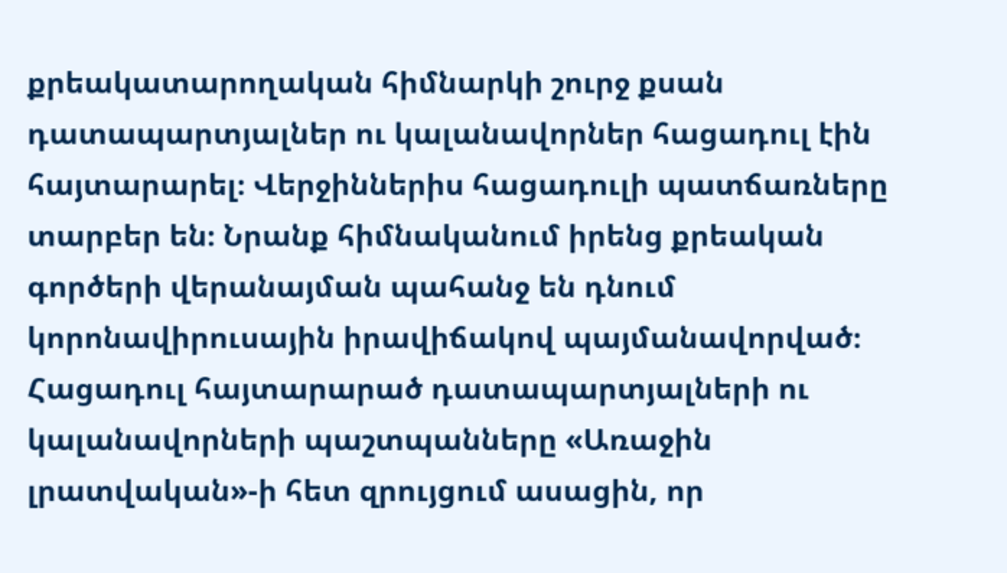քրեակատարողական հիմնարկի շուրջ քսան դատապարտյալներ ու կալանավորներ հացադուլ էին հայտարարել։ Վերջիններիս հացադուլի պատճառները տարբեր են։ Նրանք հիմնականում իրենց քրեական գործերի վերանայման պահանջ են դնում կորոնավիրուսային իրավիճակով պայմանավորված։ Հացադուլ հայտարարած դատապարտյալների ու կալանավորների պաշտպանները «Առաջին լրատվական»-ի հետ զրույցում ասացին, որ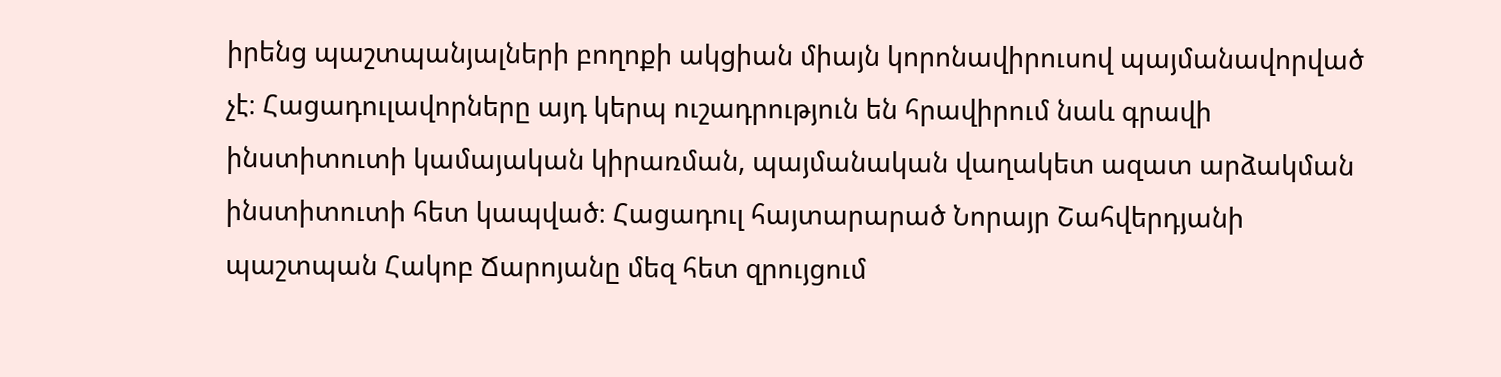իրենց պաշտպանյալների բողոքի ակցիան միայն կորոնավիրուսով պայմանավորված չէ։ Հացադուլավորները այդ կերպ ուշադրություն են հրավիրում նաև գրավի ինստիտուտի կամայական կիրառման, պայմանական վաղակետ ազատ արձակման ինստիտուտի հետ կապված։ Հացադուլ հայտարարած Նորայր Շահվերդյանի պաշտպան Հակոբ Ճարոյանը մեզ հետ զրույցում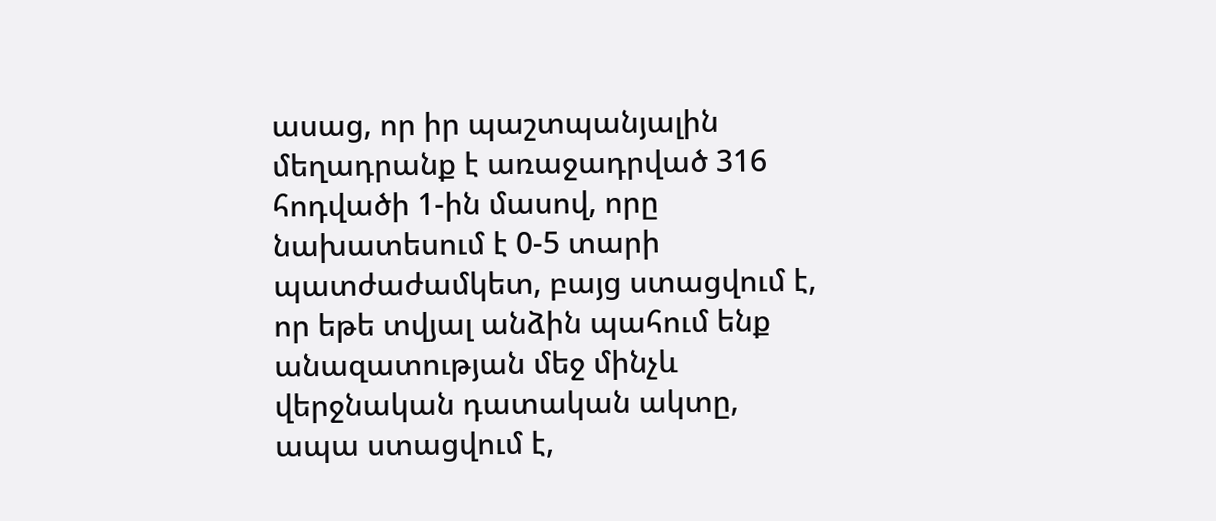ասաց, որ իր պաշտպանյալին մեղադրանք է առաջադրված 316 հոդվածի 1-ին մասով, որը նախատեսում է 0-5 տարի պատժաժամկետ, բայց ստացվում է, որ եթե տվյալ անձին պահում ենք անազատության մեջ մինչև վերջնական դատական ակտը, ապա ստացվում է,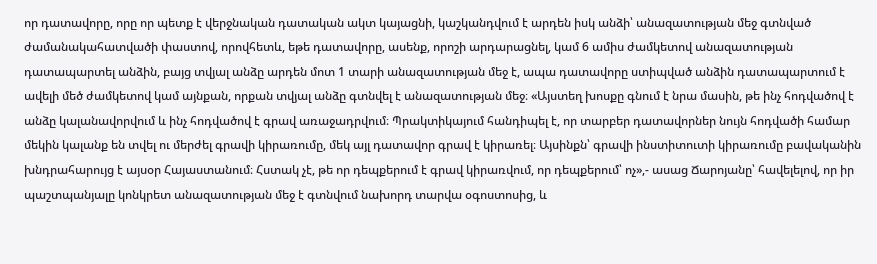որ դատավորը, որը որ պետք է վերջնական դատական ակտ կայացնի, կաշկանդվում է արդեն իսկ անձի՝ անազատության մեջ գտնված ժամանակահատվածի փաստով, որովհետև, եթե դատավորը, ասենք, որոշի արդարացնել, կամ 6 ամիս ժամկետով անազատության դատապարտել անձին, բայց տվյալ անձը արդեն մոտ 1 տարի անազատության մեջ է, ապա դատավորը ստիպված անձին դատապարտում է ավելի մեծ ժամկետով կամ այնքան, որքան տվյալ անձը գտնվել է անազատության մեջ։ «Այստեղ խոսքը գնում է նրա մասին, թե ինչ հոդվածով է անձը կալանավորվում և ինչ հոդվածով է գրավ առաջադրվում։ Պրակտիկայում հանդիպել է, որ տարբեր դատավորներ նույն հոդվածի համար մեկին կալանք են տվել ու մերժել գրավի կիրառումը, մեկ այլ դատավոր գրավ է կիրառել։ Այսինքն՝ գրավի ինստիտուտի կիրառումը բավականին խնդրահարույց է այսօր Հայաստանում։ Հստակ չէ, թե որ դեպքերում է գրավ կիրառվում, որ դեպքերում՝ ոչ»,- ասաց Ճարոյանը՝ հավելելով, որ իր պաշտպանյալը կոնկրետ անազատության մեջ է գտնվում նախորդ տարվա օգոստոսից, և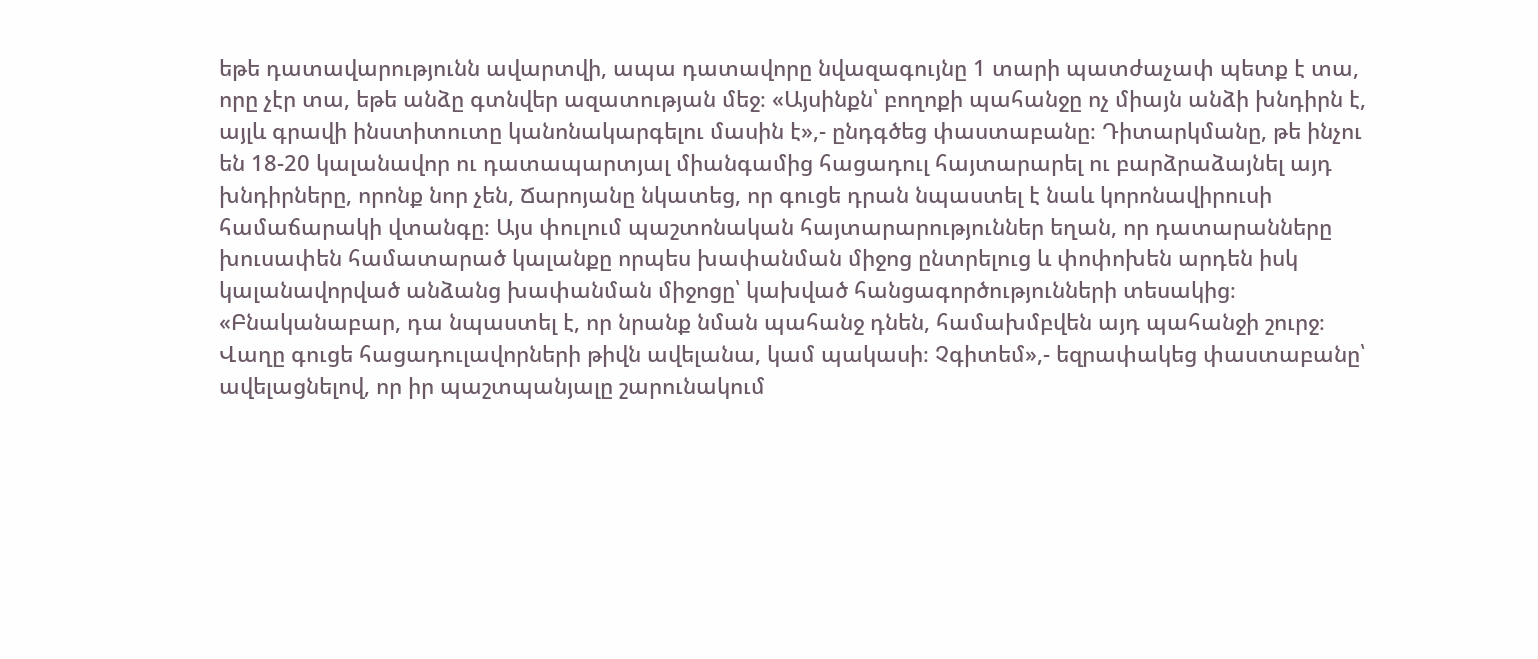եթե դատավարությունն ավարտվի, ապա դատավորը նվազագույնը 1 տարի պատժաչափ պետք է տա, որը չէր տա, եթե անձը գտնվեր ազատության մեջ։ «Այսինքն՝ բողոքի պահանջը ոչ միայն անձի խնդիրն է, այլև գրավի ինստիտուտը կանոնակարգելու մասին է»,- ընդգծեց փաստաբանը։ Դիտարկմանը, թե ինչու են 18-20 կալանավոր ու դատապարտյալ միանգամից հացադուլ հայտարարել ու բարձրաձայնել այդ խնդիրները, որոնք նոր չեն, Ճարոյանը նկատեց, որ գուցե դրան նպաստել է նաև կորոնավիրուսի համաճարակի վտանգը։ Այս փուլում պաշտոնական հայտարարություններ եղան, որ դատարանները խուսափեն համատարած կալանքը որպես խափանման միջոց ընտրելուց և փոփոխեն արդեն իսկ կալանավորված անձանց խափանման միջոցը՝ կախված հանցագործությունների տեսակից։ «Բնականաբար, դա նպաստել է, որ նրանք նման պահանջ դնեն, համախմբվեն այդ պահանջի շուրջ։ Վաղը գուցե հացադուլավորների թիվն ավելանա, կամ պակասի։ Չգիտեմ»,- եզրափակեց փաստաբանը՝ ավելացնելով, որ իր պաշտպանյալը շարունակում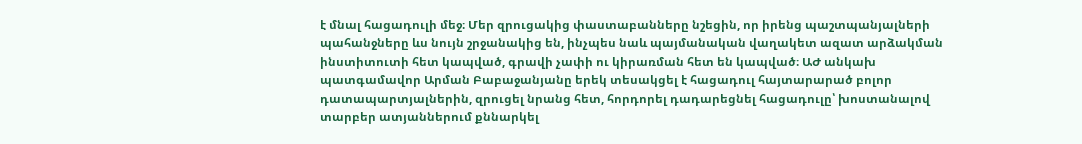է մնալ հացադուլի մեջ։ Մեր զրուցակից փաստաբանները նշեցին, որ իրենց պաշտպանյալների պահանջները ևս նույն շրջանակից են, ինչպես նաև պայմանական վաղակետ ազատ արձակման ինստիտուտի հետ կապված, գրավի չափի ու կիրառման հետ են կապված։ ԱԺ անկախ պատգամավոր Արման Բաբաջանյանը երեկ տեսակցել է հացադուլ հայտարարած բոլոր դատապարտյալներին, զրուցել նրանց հետ, հորդորել դադարեցնել հացադուլը՝ խոստանալով տարբեր ատյաններում քննարկել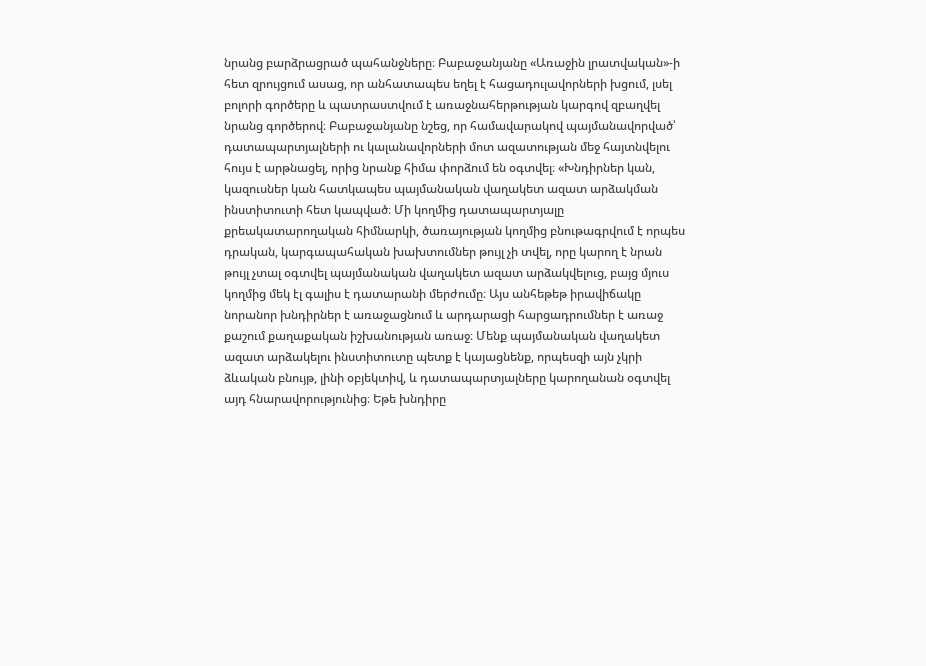նրանց բարձրացրած պահանջները։ Բաբաջանյանը «Առաջին լրատվական»-ի հետ զրույցում ասաց, որ անհատապես եղել է հացադուլավորների խցում, լսել բոլորի գործերը և պատրաստվում է առաջնահերթության կարգով զբաղվել նրանց գործերով։ Բաբաջանյանը նշեց, որ համավարակով պայմանավորված՝ դատապարտյալների ու կալանավորների մոտ ազատության մեջ հայտնվելու հույս է արթնացել, որից նրանք հիմա փորձում են օգտվել։ «Խնդիրներ կան, կազուսներ կան հատկապես պայմանական վաղակետ ազատ արձակման ինստիտուտի հետ կապված։ Մի կողմից դատապարտյալը քրեակատարողական հիմնարկի, ծառայության կողմից բնութագրվում է որպես դրական, կարգապահական խախտումներ թույլ չի տվել, որը կարող է նրան թույլ չտալ օգտվել պայմանական վաղակետ ազատ արձակվելուց, բայց մյուս կողմից մեկ էլ գալիս է դատարանի մերժումը։ Այս անհեթեթ իրավիճակը նորանոր խնդիրներ է առաջացնում և արդարացի հարցադրումներ է առաջ քաշում քաղաքական իշխանության առաջ։ Մենք պայմանական վաղակետ ազատ արձակելու ինստիտուտը պետք է կայացնենք, որպեսզի այն չկրի ձևական բնույթ, լինի օբյեկտիվ, և դատապարտյալները կարողանան օգտվել այդ հնարավորությունից։ Եթե խնդիրը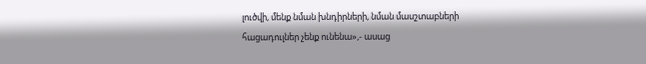լուծվի, մենք նման խնդիրների, նման մասշտաբների հացադուլներ չենք ունենա»,- ասաց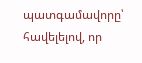պատգամավորը՝ հավելելով, որ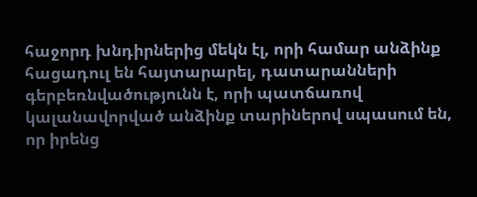հաջորդ խնդիրներից մեկն էլ, որի համար անձինք հացադուլ են հայտարարել, դատարանների գերբեռնվածությունն է, որի պատճառով կալանավորված անձինք տարիներով սպասում են, որ իրենց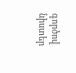գործով նիստեր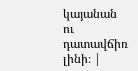կայանան ու դատավճիռ լինի։ |